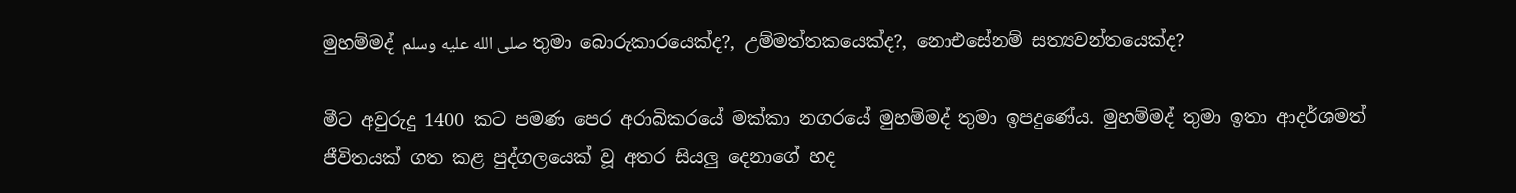මුහම්මද් صلى الله عليه وسلم තුමා බොරුකාරයෙක්ද?, උම්මත්තකයෙක්ද?, නොඑසේනම් සත්‍යවන්තයෙක්ද?

මීට අවුරුදු 1400 කට පමණ පෙර අරාබිකරයේ මක්කා නගරයේ මුහම්මද් තුමා ඉපදුණේය. මුහම්මද් තුමා ඉතා ආදර්ශමත් ජීවිතයක් ගත කළ පුද්ගලයෙක් වූ අතර සියලු දෙනාගේ හද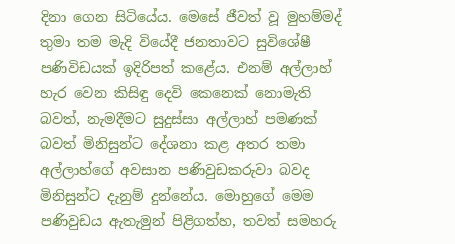දිනා ගෙන සිටියේය. මෙසේ ජීවත් වූ මුහම්මද් තුමා තම මැදි වියේදී ජනතාවට සුවිශේෂී පණිවිඩයක් ඉදිරිපත් කළේය. එනම් අල්ලාහ් හැර වෙන කිසිඳු දෙවි කෙනෙක් නොමැති බවත්, නැමදීමට සුදුස්සා අල්ලාහ් පමණක් බවත් මිනිසුන්ට දේශනා කළ අතර තමා අල්ලාහ්ගේ අවසාන පණිවුඩකරුවා බවද මිනිසුන්ට දැනුම් දුන්නේය. මොහුගේ මෙම පණිවුඩය ඇතැමුන් පිළිගත්හ, තවත් සමහරු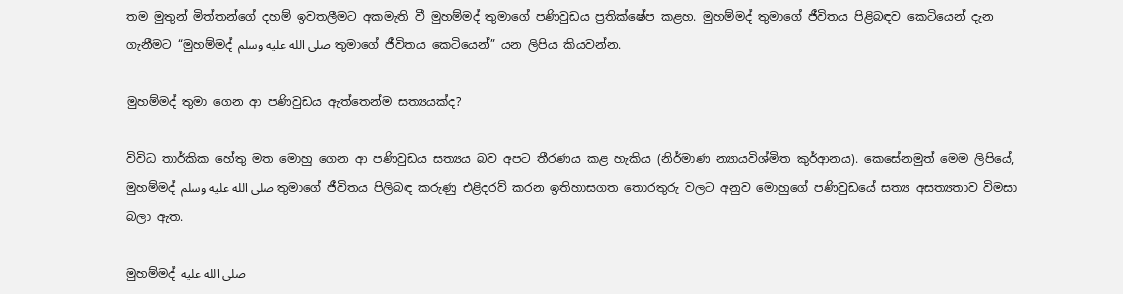තම මුතුන් මිත්තන්ගේ දහම් ඉවතලීමට අකමැති වී මුහම්මද් තුමාගේ පණිවුඩය ප්‍රතික්ෂේප කළහ. මුහම්මද් තුමාගේ ජීවිතය පිළිබඳව කෙටියෙන් දැන ගැනීමට “මුහම්මද් صلى الله عليه وسلم තුමාගේ ජීවිතය කෙටියෙන්” යන ලිපිය කියවන්න.

මුහම්මද් තුමා ගෙන ආ පණිවුඩය ඇත්තෙන්ම සත්‍යයක්ද?

විවිධ තාර්කික හේතු මත මොහු ගෙන ආ පණිවුඩය සත්‍යය බව අපට තීරණය කළ හැකිය (නිර්මාණ න්‍යායවිශ්මිත කුර්ආනය). කෙසේනමුත් මෙම ලිපියේ, මුහම්මද් صلى الله عليه وسلم තුමාගේ ජීවිතය පිලිබඳ කරුණු එළිදරව් කරන ඉතිහාසගත තොරතුරු වලට අනුව මොහුගේ පණිවුඩයේ සත්‍ය අසත්‍යතාව විමසා බලා ඇත.

මුහම්මද් صلى الله عليه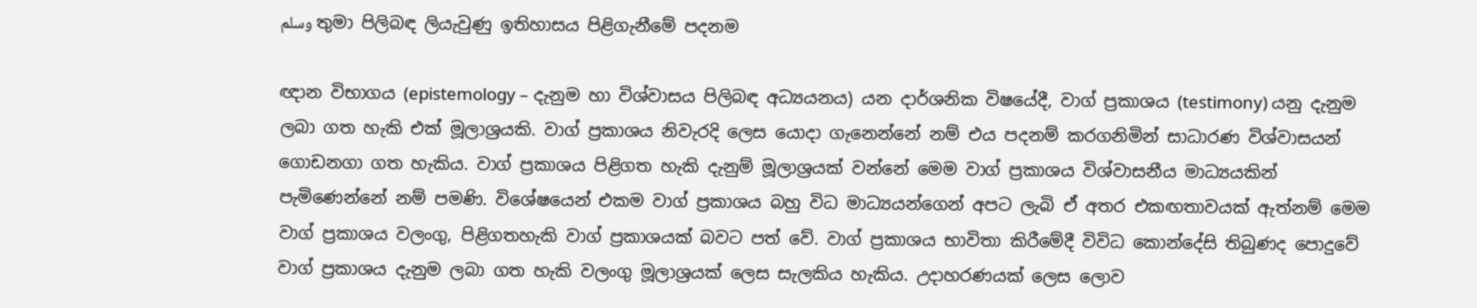وسلم තුමා පිලිබඳ ලියැවුණු ඉතිහාසය පිළිගැනීමේ පදනම

ඥාන විභාගය (epistemology – දැනුම හා විශ්වාසය පිලිබඳ අධ්‍යයනය) යන දාර්ශනික විෂයේදී, වාග් ප්‍රකාශය (testimony) යනු දැනුම ලබා ගත හැකි එක් මූලාශ්‍රයකි. වාග් ප්‍රකාශය නිවැරදි ලෙස යොදා ගැනෙන්නේ නම් එය පදනම් කරගනිමින් සාධාරණ විශ්වාසයන් ගොඩනගා ගත හැකිය. වාග් ප්‍රකාශය පිළිගත හැකි දැනුම් මූලාශ්‍රයක් වන්නේ මෙම වාග් ප්‍රකාශය විශ්වාසනීය මාධ්‍යයකින් පැමිණෙන්නේ නම් පමණි. විශේෂයෙන් එකම වාග් ප්‍රකාශය බහු විධ මාධ්‍යයන්ගෙන් අපට ලැබි ඒ අතර එකඟතාවයක් ඇත්නම් මෙම වාග් ප්‍රකාශය වලංගු, පිළිගතහැකි වාග් ප්‍රකාශයක් බවට පත් වේ. වාග් ප්‍රකාශය භාවිතා කිරීමේදී විවිධ කොන්දේසි තිබුණද පොදුවේ වාග් ප්‍රකාශය දැනුම ලබා ගත හැකි වලංගු මූලාශ්‍රයක් ලෙස සැලකිය හැකිය. උදාහරණයක් ලෙස ලොව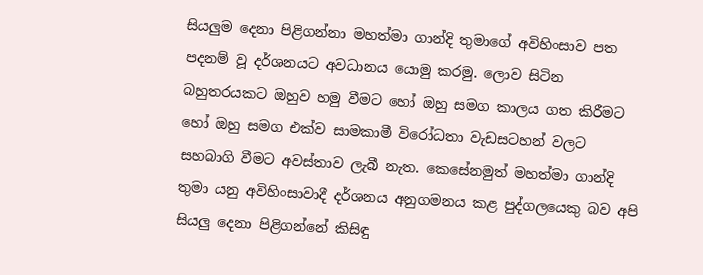සියලුම දෙනා පිළිගන්නා මහත්මා ගාන්දි තුමාගේ අවිහිංසාව පත පදනම් වූ දර්ශනයට අවධානය යොමු කරමු. ලොව සිටින බහුතරයකට ඔහුව හමු වීමට හෝ ඔහු සමග කාලය ගත කිරීමට හෝ ඔහු සමග එක්ව සාමකාමී විරෝධතා වැඩසටහන් වලට සහබාගි වීමට අවස්තාව ලැබී නැත. කෙසේනමුත් මහත්මා ගාන්දි තුමා යනු අවිහිංසාවාදී දර්ශනය අනුගමනය කළ පුද්ගලයෙකු බව අපි සියලු දෙනා පිළිගන්නේ කිසිඳු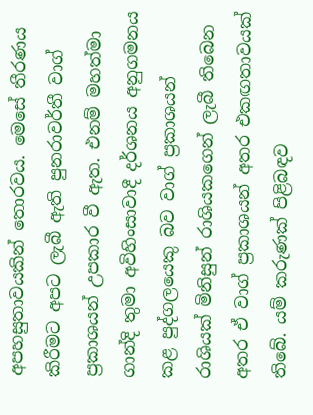අපහසුතාවයකින් තොරවය. මෙසේ තීරණය කිරීමට අපට ලැබී ඇති පුනරාවර්තී වාග් ප්‍රකාශයන් උපකාර වී ඇත. එනම් මහත්මා ගාන්දි තුමා අවිහිංසාවාදී දර්ශනය අනුගමනය කළ පුද්ගලයෙකු බව වාග් ප්‍රකාශයන් රාශියක් මිනිසුන් රාශියකගෙන් ලැබී තිබෙන අතර ඒ වාග් ප්‍රකාශයන් අතර එකඟතාවයක් තිබේ. යම් කරුණක් පිළිබඳව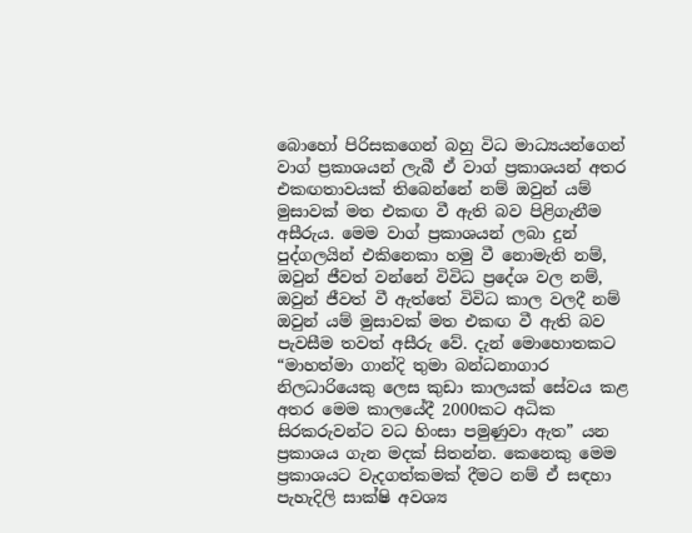බොහෝ පිරිසකගෙන් බහු විධ මාධ්‍යයන්ගෙන් වාග් ප්‍රකාශයන් ලැබී ඒ වාග් ප්‍රකාශයන් අතර එකඟතාවයක් තිබෙන්නේ නම් ඔවුන් යම් මුසාවක් මත එකඟ වී ඇති බව පිළිගැනීම අසීරුය. මෙම වාග් ප්‍රකාශයන් ලබා දුන් පුද්ගලයින් එකිනෙකා හමු වී නොමැති නම්, ඔවුන් ජීවත් වන්නේ විවිධ ප්‍රදේශ වල නම්, ඔවුන් ජීවත් වී ඇත්තේ විවිධ කාල වලදී නම් ඔවුන් යම් මුසාවක් මත එකඟ වී ඇති බව පැවසීම තවත් අසීරු වේ. දැන් මොහොතකට “මාහත්මා ගාන්දි තුමා බන්ධනාගාර නිලධාරියෙකු ලෙස කුඩා කාලයක් සේවය කළ අතර මෙම කාලයේදී 2000කට අධික සිරකරුවන්ට වධ හිංසා පමුණුවා ඇත” යන ප්‍රකාශය ගැන මදක් සිතන්න. කෙනෙකු මෙම ප්‍රකාශයට වැදගත්කමක් දීමට නම් ඒ සඳහා පැහැදිලි සාක්ෂි අවශ්‍ය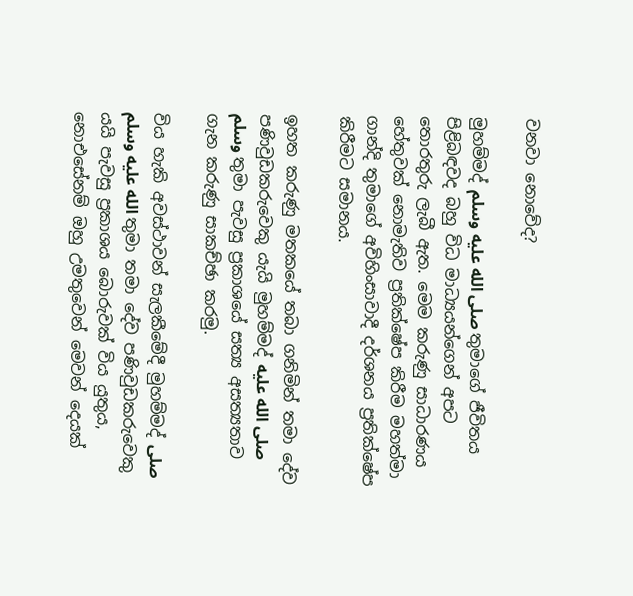වනවා නොවේද?

මුහම්මද් صلى الله عليه وسلم තුමාගේ ජීවිතය පිළිබඳවද බහු විධ මාධ්‍යයන්ගෙන් අපට තොරතුරු ලැබී ඇත. මෙම කරුණු සාධාරණය හේතුවක් නොමැතිව ප්‍රතික්ෂේප කිරීම මහත්මා ගාන්දි තුමාගේ අවිහිංසාවාදී දර්ශනය ප්‍රතික්ෂේප කිරීමට සමානය.

ඉහත කරුණු මතකයේ තබා ගනිමින් තමා දේව පණිවුඩකරුවෙකු යැයි මුහම්මද් صلى الله عليه وسلم තුමා පැවසු ප්‍රකාශයේ සත්‍ය අසත්‍යතාව ගැන කරුණු සාකච්ඡා කරමු.

විය හැකි අවස්ථාවන් සැලකීමේදී මුහම්මද් صلى الله عليه وسلم තුමා තමා දේව පණිවුඩකරුවෙකු යයි පැවසු ප්‍රකාශය බොරුවක් විය යුතුය, නොඑසේනම් ඔහු උමතුවෙන් මෙවන් දෙයක්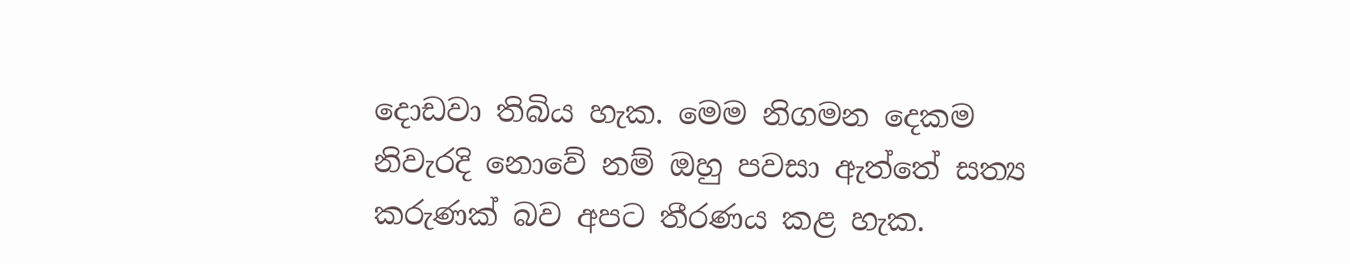දොඩවා තිබිය හැක. මෙම නිගමන දෙකම නිවැරදි නොවේ නම් ඔහු පවසා ඇත්තේ සත්‍ය කරුණක් බව අපට තීරණය කළ හැක.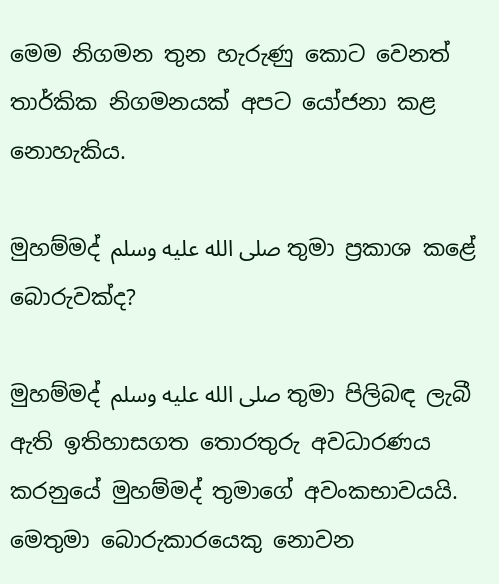මෙම නිගමන තුන හැරුණු කොට වෙනත් තාර්කික නිගමනයක් අපට යෝජනා කළ නොහැකිය.

මුහම්මද් صلى الله عليه وسلم තුමා ප්‍රකාශ කළේ බොරුවක්ද?

මුහම්මද් صلى الله عليه وسلم තුමා පිලිබඳ ලැබී ඇති ඉතිහාසගත තොරතුරු අවධාරණය කරනුයේ මුහම්මද් තුමාගේ අවංකභාවයයි. මෙතුමා බොරුකාරයෙකු නොවන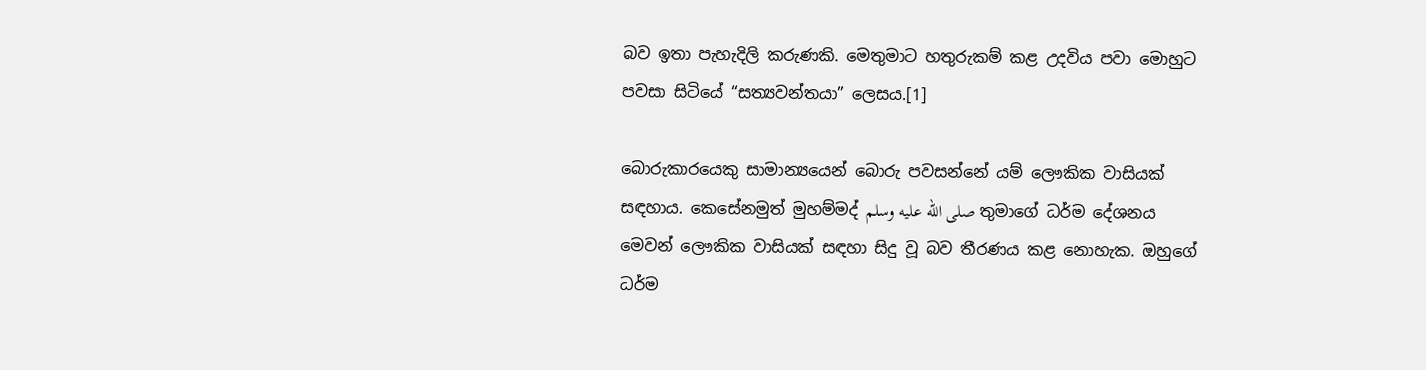බව ඉතා පැහැදිලි කරුණකි. මෙතුමාට හතුරුකම් කළ උදවිය පවා මොහුට පවසා සිටියේ “සත්‍යවන්තයා” ලෙසය.[1]

බොරුකාරයෙකු සාමාන්‍යයෙන් බොරු පවසන්නේ යම් ලෞකික වාසියක් සඳහාය. කෙසේනමුත් මුහම්මද් صلى الله عليه وسلم තුමාගේ ධර්ම දේශනය මෙවන් ලෞකික වාසියක් සඳහා සිදු වූ බව තීරණය කළ නොහැක. ඔහුගේ ධර්ම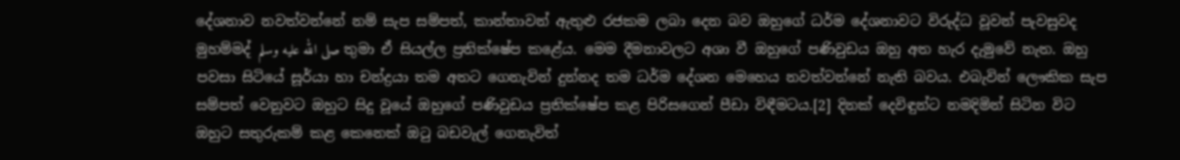දේශනාව නවත්වන්නේ නම් සැප සම්පත්, කාන්තාවන් ඇතුළු රජකම ලබා දෙන බව ඔහුගේ ධර්ම දේශනාවට විරුද්ධ වූවන් පැවසුවද මුහම්මද් صلى الله عليه وسلم තුමා ඒ සියල්ල ප්‍රතික්ෂේප කළේය. මෙම දීමනාවලට අශා වී ඔහුගේ පණිවුඩය ඔහු අත හැර දැමුවේ නැත. ඔහු පවසා සිටියේ සූර්යා හා චන්ද්‍රයා තම අතට ගෙනැවින් දුන්නද තම ධර්ම දේශන මෙහෙය නවත්වන්නේ නැති බවය. එබැවින් ලෞකික සැප සම්පත් වෙනුවට ඔහුට සිදු වූයේ ඔහුගේ පණිවුඩය ප්‍රතික්ෂේප කළ පිරිසගෙන් පීඩා විඳීමටය.[2] දිනක් දෙවිඳුන්ට නමදිමින් සිටින විට ඔහුට සතුරුකම් කළ කෙනෙක් ඔටු බඩවැල් ගෙනැවිත්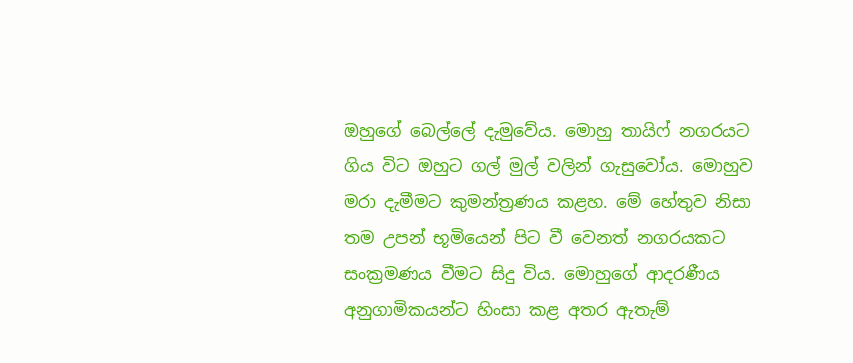ඔහුගේ බෙල්ලේ දැමුවේය. මොහු තායිෆ් නගරයට ගිය විට ඔහුට ගල් මුල් වලින් ගැසුවෝය. මොහුව මරා දැමීමට කුමන්ත්‍රණය කළහ. මේ හේතුව නිසා තම උපන් භූමියෙන් පිට වී වෙනත් නගරයකට සංක්‍රමණය වීමට සිදු විය. මොහුගේ ආදරණීය අනුගාමිකයන්ට හිංසා කළ අතර ඇතැම්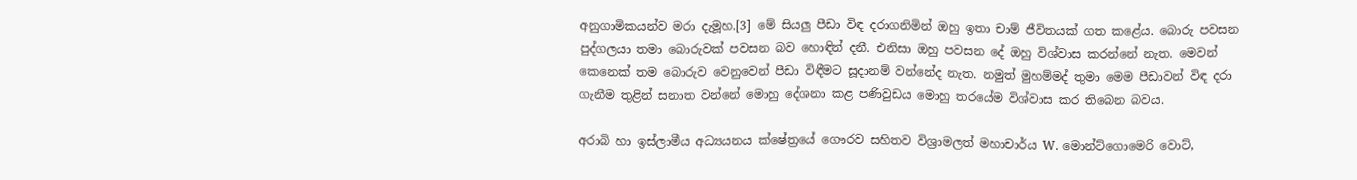අනුගාමිකයන්ව මරා දැමූහ.[3] මේ සියලු පීඩා විඳ දරාගනිමින් ඔහු ඉතා චාම් ජීවිතයක් ගත කළේය. බොරු පවසන පුද්ගලයා තමා බොරුවක් පවසන බව හොඳින් දනී. එනිසා ඔහු පවසන දේ ඔහු විශ්වාස කරන්නේ නැත. මෙවන් කෙනෙක් තම බොරුව වෙනුවෙන් පීඩා විඳීමට සූදානම් වන්නේද නැත. නමුත් මුහම්මද් තුමා මෙම පීඩාවන් විඳ දරා ගැනීම තුළින් සනාත වන්නේ මොහු දේශනා කළ පණිවුඩය මොහු තරයේම විශ්වාස කර තිබෙන බවය.

අරාබි හා ඉස්ලාමීය අධ්‍යයනය ක්ෂේත්‍රයේ ගෞරව සහිතව විශ්‍රාමලත් මහාචාර්ය W. මොන්ට්ගොමෙරි වොට්,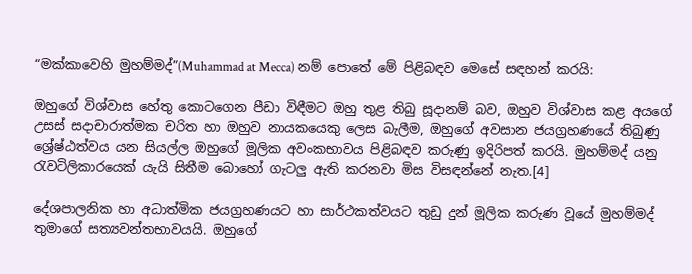“මක්කාවෙහි මුහම්මද්”(Muhammad at Mecca) නම් පොතේ මේ පිළිබඳව මෙසේ සඳහන් කරයි:

ඔහුගේ විශ්වාස හේතු කොටගෙන පීඩා විඳීමට ඔහු තුළ තිබු සූදානම් බව, ඔහුව විශ්වාස කළ අයගේ උසස් සදාචාරාත්මක චරිත හා ඔහුව නායකයෙකු ලෙස බැලීම, ඔහුගේ අවසාන ජයග්‍රහණයේ තිබුණු ශ්‍රේෂ්ඨත්වය යන සියල්ල ඔහුගේ මූලික අවංකභාවය පිළිබඳව කරුණු ඉදිරිපත් කරයි. මුහම්මද් යනු රැවටිලිකාරයෙක් යැයි සිතීම බොහෝ ගැටලු ඇති කරනවා මිස විසඳන්නේ නැත.[4]

දේශපාලනික හා අධාත්මික ජයග්‍රහණයට හා සාර්ථකත්වයට තුඩු දුන් මූලික කරුණ වූයේ මුහම්මද් තුමාගේ සත්‍යවන්තභාවයයි. ඔහුගේ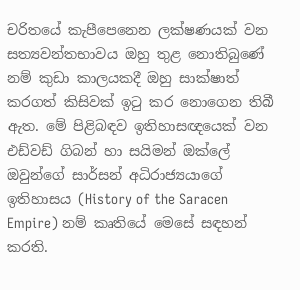චරිතයේ කැපීපෙනෙන ලක්ෂණයක් වන සත්‍යවන්තභාවය ඔහු තුළ නොතිබුණේ නම් කුඩා කාලයකදී ඔහු සාක්ෂාත් කරගත් කිසිවක් ඉටු කර නොගෙන තිබී ඇත. මේ පිළිබඳව ඉතිහාසඥයෙක් වන එඩ්වඩ් ගිබන් හා සයිමන් ඔක්ලේ ඔවුන්ගේ සාර්සන් අධිරාජ්‍යයාගේ ඉතිහාසය (History of the Saracen Empire) නම් කෘතියේ මෙසේ සඳහන් කරති.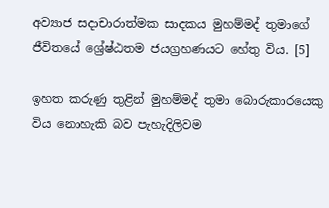අව්‍යාජ සදාචාරාත්මක සාදකය මුහම්මද් තුමාගේ ජීවිතයේ ශ්‍රේෂ්ඨතම ජයග්‍රහණයට හේතු විය. [5]

ඉහත කරුණු තුළින් මුහම්මද් තුමා බොරුකාරයෙකු විය නොහැකි බව පැහැදිලිවම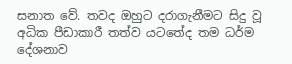සනාත වේ. තවද ඔහුට දරාගැනීමට සිදු වූ අධික පීඩාකාරී තත්ව යටතේද තම ධර්ම දේශනාව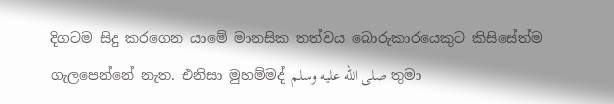දිගටම සිදු කරගෙන යාමේ මානසික තත්වය බොරුකාරයෙකුට කිසිසේත්ම ගැලපෙන්නේ නැත. එනිසා මුහම්මද් صلى الله عليه وسلم තුමා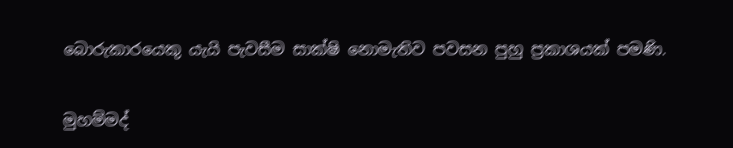බොරුකාරයෙකු යැයි පැවසීම සාක්ෂි නොමැතිව පවසන පුහු ප්‍රකාශයක් පමණි.

මුහම්මද්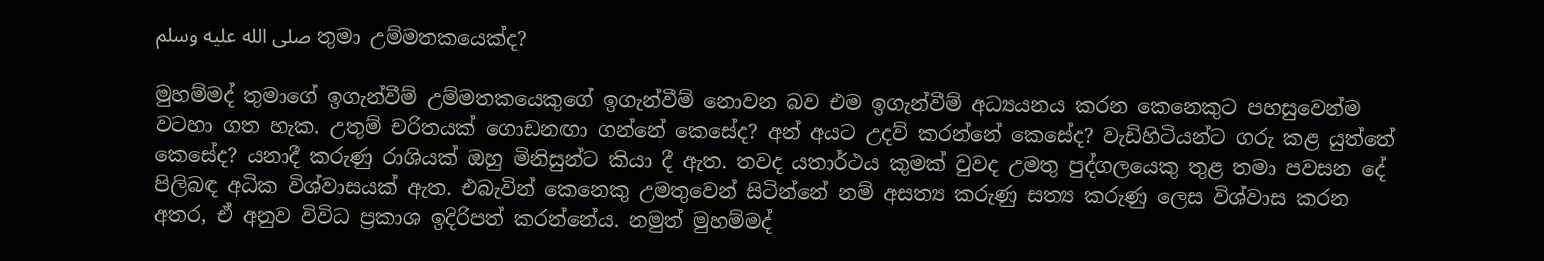صلى الله عليه وسلم තුමා උම්මතකයෙක්ද?

මුහම්මද් තුමාගේ ඉගැන්වීම් උම්මතකයෙකුගේ ඉගැන්වීම් නොවන බව එම ඉගැන්වීම් අධ්‍යයනය කරන කෙනෙකුට පහසුවෙන්ම වටහා ගත හැක. උතුම් චරිතයක් ගොඩනඟා ගන්නේ කෙසේද? අන් අයට උදව් කරන්නේ කෙසේද? වැඩිහිටියන්ට ගරු කළ යුත්තේ කෙසේද? යනාදී කරුණු රාශියක් ඔහු මිනිසුන්ට කියා දී ඇත. තවද යතාර්ථය කුමක් වුවද උමතු පුද්ගලයෙකු තුළ තමා පවසන දේ පිලිබඳ අධික විශ්වාසයක් ඇත. එබැවින් කෙනෙකු උමතුවෙන් සිටින්නේ නම් අසත්‍ය කරුණු සත්‍ය කරුණු ලෙස විශ්වාස කරන අතර, ඒ අනුව විවිධ ප්‍රකාශ ඉදිරිපත් කරන්නේය. නමුත් මුහම්මද්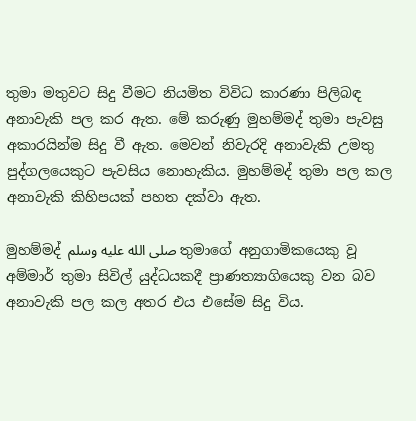තුමා මතුවට සිදු වීමට නියමිත විවිධ කාරණා පිලිබඳ අනාවැකි පල කර ඇත. මේ කරුණු මුහම්මද් තුමා පැවසු අකාරයින්ම සිදු වී ඇත. මෙවන් නිවැරදි අනාවැකි උමතු පුද්ගලයෙකුට පැවසිය නොහැකිය. මුහම්මද් තුමා පල කල අනාවැකි කිහිපයක් පහත දක්වා ඇත.

මුහම්මද් صلى الله عليه وسلم තුමාගේ අනුගාමිකයෙකු වූ අම්මාර් තුමා සිවිල් යුද්ධයකදී ප්‍රාණත්‍යාගියෙකු වන බව අනාවැකි පල කල අතර එය එසේම සිදු විය.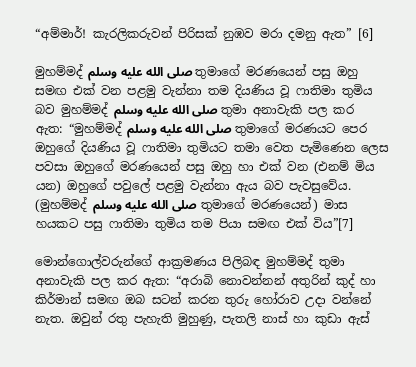“අම්මාර්! කැරලිකරුවන් පිරිසක් නුඹව මරා දමනු ඇත” [6]

මුහම්මද් صلى الله عليه وسلم තුමාගේ මරණයෙන් පසු ඔහු සමඟ එක් වන පළමු වැන්නා තම දියණිය වූ ෆාතිමා තුමිය බව මුහම්මද් صلى الله عليه وسلم තුමා අනාවැකි පල කර ඇත: “මුහම්මද් صلى الله عليه وسلم තුමාගේ මරණයට පෙර ඔහුගේ දියණිය වූ ෆාතිමා තුමියට තමා වෙත පැමිණෙන ලෙස පවසා ඔහුගේ මරණයෙන් පසු ඔහු හා එක් වන (එනම් මිය යන) ඔහුගේ පවුලේ පළමු වැන්නා ඇය බව පැවසුවේය. (මුහම්මද් صلى الله عليه وسلم තුමාගේ මරණයෙන්) මාස හයකට පසු ෆාතිමා තුමිය තම පියා සමඟ එක් විය”[7]

මොන්ගොල්වරුන්ගේ ආක්‍රමණය පිලිබඳ මුහම්මද් තුමා අනාවැකි පල කර ඇත: “අරාබි නොවන්නන් අතුරින් කුද් හා කිර්මාන් සමඟ ඔබ සටන් කරන තුරු හෝරාව උදා වන්නේ නැත. ඔවුන් රතු පැහැති මුහුණු, පැතලි නාස් හා කුඩා ඇස්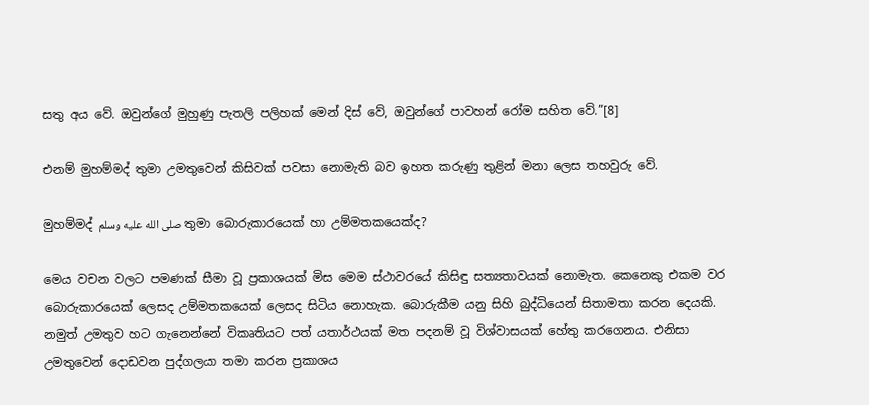සතු අය වේ. ඔවුන්ගේ මුහුණු පැතලි පලිහක් මෙන් දිස් වේ, ඔවුන්ගේ පාවහන් රෝම සහිත වේ.”[8]

එනම් මුහම්මද් තුමා උමතුවෙන් කිසිවක් පවසා නොමැති බව ඉහත කරුණු තුළින් මනා ලෙස තහවුරු වේ.

මුහම්මද් صلى الله عليه وسلم තුමා බොරුකාරයෙක් හා උම්මතකයෙක්ද?

මෙය වචන වලට පමණක් සීමා වූ ප්‍රකාශයක් මිස මෙම ස්ථාවරයේ කිසිඳු සත්‍යතාවයක් නොමැත. කෙනෙකු එකම වර බොරුකාරයෙක් ලෙසද උම්මතකයෙක් ලෙසද සිටිය නොහැක. බොරුකීම යනු සිහි බුද්ධියෙන් සිතාමතා කරන දෙයකි. නමුත් උමතුව හට ගැනෙන්නේ විකෘතියට පත් යතාර්ථයක් මත පදනම් වූ විශ්වාසයක් හේතු කරගෙනය. එනිසා උමතුවෙන් දොඩවන පුද්ගලයා තමා කරන ප්‍රකාශය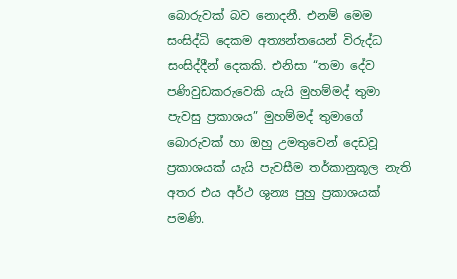බොරුවක් බව නොදනී. එනම් මෙම සංසිද්ධි දෙකම අත්‍යන්තයෙන් විරුද්ධ සංසිද්දීන් දෙකකි. එනිසා “තමා දේව පණිවුඩකරුවෙකි යැයි මුහම්මද් තුමා පැවසු ප්‍රකාශය” මුහම්මද් තුමාගේ බොරුවක් හා ඔහු උමතුවෙන් දෙඩවූ ප්‍රකාශයක් යැයි පැවසීම තර්කානුකූල නැති අතර එය අර්ථ ශුන්‍ය පුහු ප්‍රකාශයක් පමණි.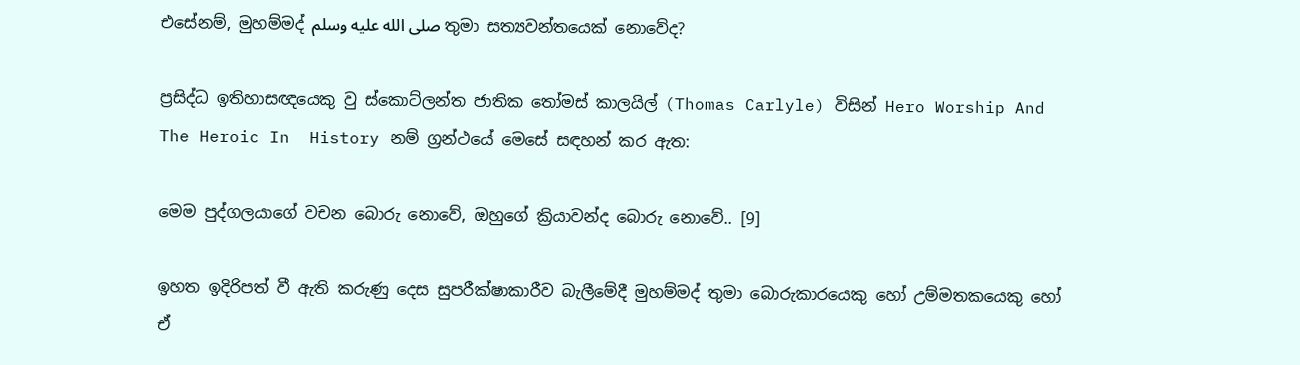එසේනම්, මුහම්මද් صلى الله عليه وسلم තුමා සත්‍යවන්තයෙක් නොවේද?

ප්‍රසිද්ධ ඉතිහාසඥයෙකු වු ස්කොට්ලන්ත ජාතික තෝමස් කාලයිල් (Thomas Carlyle) විසින් Hero Worship And The Heroic In  History නම් ග්‍රන්ථයේ මෙසේ සඳහන් කර ඇත:

මෙම පුද්ගලයාගේ වචන බොරු නොවේ, ඔහුගේ ක්‍රියාවන්ද බොරු නොවේ.. [9]

ඉහත ඉදිරිපත් වී ඇති කරුණු දෙස සුපරීක්ෂාකාරීව බැලීමේදී මුහම්මද් තුමා බොරුකාරයෙකු හෝ උම්මතකයෙකු හෝ ඒ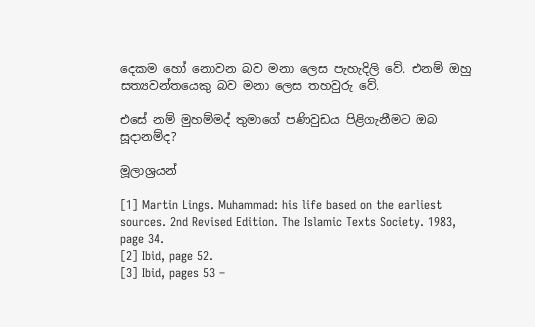දෙකම හෝ නොවන බව මනා ලෙස පැහැදිලි වේ. එනම් ඔහු සත්‍යවන්තයෙකු බව මනා ලෙස තහවුරු වේ.

එසේ නම් මුහම්මද් තුමාගේ පණිවුඩය පිළිගැනීමට ඔබ සූදානම්ද?

මූලාශ්‍රයන්

[1] Martin Lings. Muhammad: his life based on the earliest sources. 2nd Revised Edition. The Islamic Texts Society. 1983, page 34.
[2] Ibid, page 52.
[3] Ibid, pages 53 –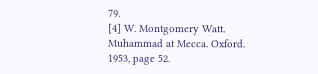79.
[4] W. Montgomery Watt. Muhammad at Mecca. Oxford. 1953, page 52.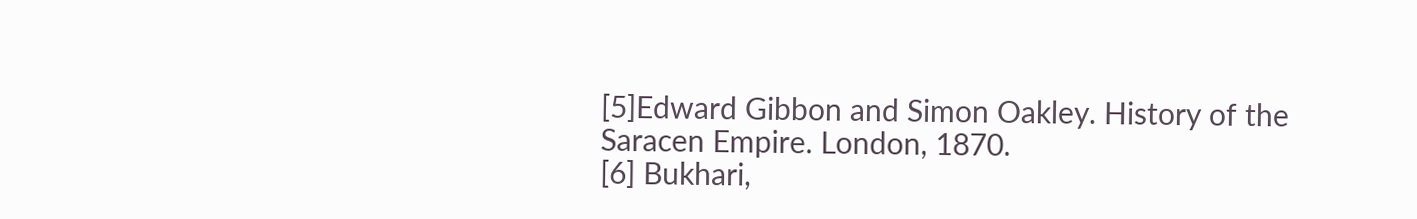[5]Edward Gibbon and Simon Oakley. History of the Saracen Empire. London, 1870.
[6] Bukhari,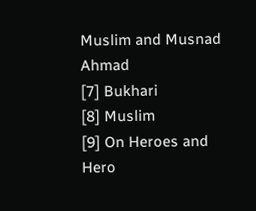Muslim and Musnad Ahmad
[7] Bukhari
[8] Muslim
[9] On Heroes and Hero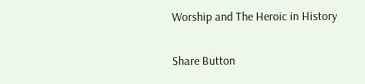Worship and The Heroic in History

Share Button